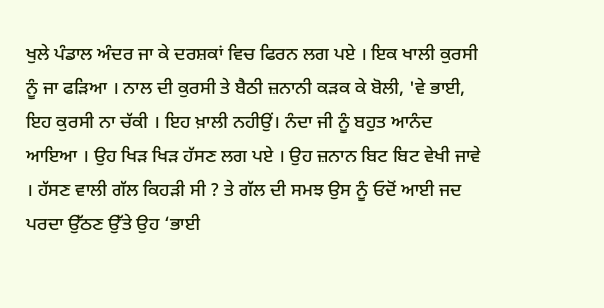ਖੁਲੇ ਪੰਡਾਲ ਅੰਦਰ ਜਾ ਕੇ ਦਰਸ਼ਕਾਂ ਵਿਚ ਫਿਰਨ ਲਗ ਪਏ । ਇਕ ਖਾਲੀ ਕੁਰਸੀ ਨੂੰ ਜਾ ਫੜਿਆ । ਨਾਲ ਦੀ ਕੁਰਸੀ ਤੇ ਬੈਠੀ ਜ਼ਨਾਨੀ ਕੜਕ ਕੇ ਬੋਲੀ, 'ਵੇ ਭਾਈ, ਇਹ ਕੁਰਸੀ ਨਾ ਚੱਕੀ । ਇਹ ਖ਼ਾਲੀ ਨਹੀਉਂ। ਨੰਦਾ ਜੀ ਨੂੰ ਬਹੁਤ ਆਨੰਦ ਆਇਆ । ਉਹ ਖਿੜ ਖਿੜ ਹੱਸਣ ਲਗ ਪਏ । ਉਹ ਜ਼ਨਾਨ ਬਿਟ ਬਿਟ ਵੇਖੀ ਜਾਵੇ । ਹੱਸਣ ਵਾਲੀ ਗੱਲ ਕਿਹੜੀ ਸੀ ? ਤੇ ਗੱਲ ਦੀ ਸਮਝ ਉਸ ਨੂੰ ਓਦੋਂ ਆਈ ਜਦ ਪਰਦਾ ਉੱਠਣ ਉੱਤੇ ਉਹ ‘ਭਾਈ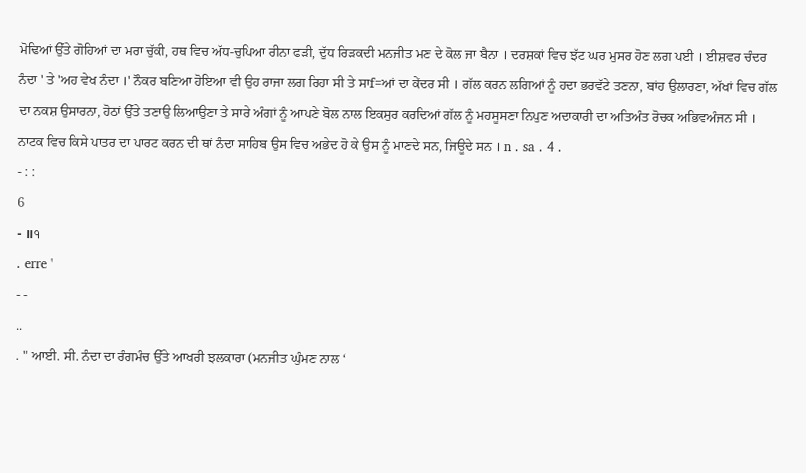ਮੋਢਿਆਂ ਉੱਤੇ ਗੋਹਿਆਂ ਦਾ ਮਰਾ ਚੁੱਕੀ, ਹਥ ਵਿਚ ਅੱਧ-ਚੁਪਿਆ ਰੀਨਾ ਫੜੀ, ਦੁੱਧ ਰਿੜਕਦੀ ਮਨਜੀਤ ਮਣ ਦੇ ਕੋਲ ਜਾ ਬੈਨਾ । ਦਰਸ਼ਕਾਂ ਵਿਚ ਝੱਟ ਘਰ ਮੁਸਰ ਹੋਣ ਲਗ ਪਈ । ਈਸ਼ਵਰ ਚੰਦਰ ਨੰਦਾ ' ਤੇ 'ਅਹ ਵੇਖ ਨੰਦਾ ।' ਨੌਕਰ ਬਣਿਆ ਹੋਇਆ ਵੀ ਉਹ ਰਾਜਾ ਲਗ ਰਿਹਾ ਸੀ ਤੇ ਸਾf=ਆਂ ਦਾ ਕੇਂਦਰ ਸੀ । ਗੱਲ ਕਰਨ ਲਗਿਆਂ ਨੂੰ ਹਦਾ ਭਰਵੱਟੇ ਤਣਨਾ, ਬਾਂਹ ਉਲਾਰਣਾ, ਅੱਖਾਂ ਵਿਚ ਗੱਲ ਦਾ ਨਕਸ਼ ਉਸਾਰਨਾ, ਹੋਠਾਂ ਉੱਤੇ ਤਣਾਉ ਲਿਆਉਣਾ ਤੇ ਸਾਰੇ ਅੰਗਾਂ ਨੂੰ ਆਪਣੇ ਬੋਲ ਨਾਲ ਇਕਸੁਰ ਕਰਦਿਆਂ ਗੱਲ ਨੂੰ ਮਹਸੂਸਣਾ ਨਿਪੁਣ ਅਦਾਕਾਰੀ ਦਾ ਅਤਿਅੰਤ ਰੋਚਕ ਅਭਿਵਅੰਜਨ ਸੀ । ਨਾਟਕ ਵਿਚ ਕਿਸੇ ਪਾਤਰ ਦਾ ਪਾਰਟ ਕਰਨ ਦੀ ਥਾਂ ਨੰਦਾ ਸਾਹਿਬ ਉਸ ਵਿਚ ਅਭੇਦ ਹੋ ਕੇ ਉਸ ਨੂੰ ਮਾਣਦੇ ਸਨ, ਜਿਊਦੇ ਸਨ । n . sa . 4 .
- : :
6
- ॥੧
. erre '
- -
..
. " ਆਈ. ਸੀ. ਨੰਦਾ ਦਾ ਰੰਗਮੰਚ ਉੱਤੇ ਆਖਰੀ ਝਲਕਾਰਾ (ਮਨਜੀਤ ਘੁੰਮਣ ਨਾਲ ‘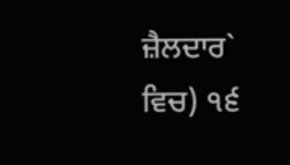ਜ਼ੈਲਦਾਰ` ਵਿਚ) ੧੬